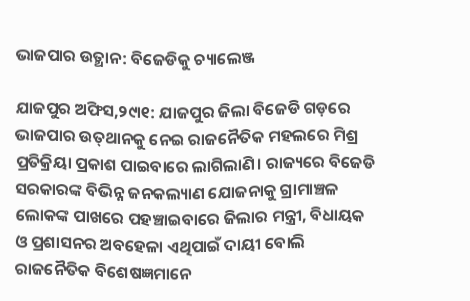ଭାଜପାର ଉତ୍ଥାନ: ବିଜେଡିକୁ ଚ୍ୟାଲେଞ୍ଜ

ଯାଜପୁର ଅଫିସ,୨୯ା୧: ଯାଜପୁର ଜିଲା ବିଜେଡି ଗଡ଼ରେ ଭାଜପାର ଉତ୍‌ଥାନକୁ ନେଇ ରାଜନୈତିକ ମହଲରେ ମିଶ୍ର ପ୍ରତିକ୍ରିୟା ପ୍ରକାଶ ପାଇବାରେ ଲାଗିଲାଣି। ରାଜ୍ୟରେ ବିଜେଡି ସରକାରଙ୍କ ବିଭିନ୍ନ ଜନକଲ୍ୟାଣ ଯୋଜନାକୁ ଗ୍ରାମାଞ୍ଚଳ ଲୋକଙ୍କ ପାଖରେ ପହଞ୍ଚାଇବାରେ ଜିଲାର ମନ୍ତ୍ରୀ, ବିଧାୟକ ଓ ପ୍ରଶାସନର ଅବହେଳା ଏଥିପାଇଁ ଦାୟୀ ବୋଲି ରାଜନୈତିକ ବିଶେଷଜ୍ଞମାନେ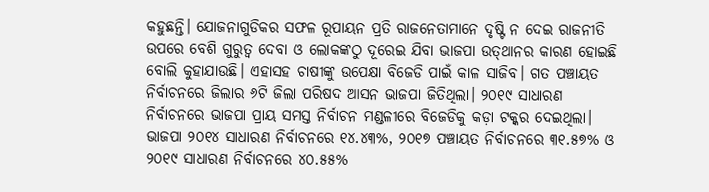କହୁଛନ୍ତି। ଯୋଜନାଗୁଡିକର ସଫଳ ରୂପାୟନ ପ୍ରତି ରାଜନେତାମାନେ ଦୃଷ୍ଟି ନ ଦେଇ ରାଜନୀତି ଉପରେ ବେଶି ଗୁରୁତ୍ୱ ଦେବା ଓ ଲୋକଙ୍କଠୁ ଦୂରେଇ ଯିବା ଭାଜପା ଉତ୍‌ଥାନର କାରଣ ହୋଇଛି ବୋଲି କୁହାଯାଉଛି। ଏହାସହ ଚାଷୀଙ୍କୁ ଉପେକ୍ଷା ବିଜେଡି ପାଇଁ କାଳ ସାଜିବ। ଗତ ପଞ୍ଚାୟତ ନିର୍ବାଚନରେ ଜିଲାର ୬ଟି ଜିଲା ପରିଷଦ ଆସନ ଭାଜପା ଜିତିଥିଲା। ୨୦୧୯ ସାଧାରଣ ନିର୍ବାଚନରେ ଭାଜପା ପ୍ରାୟ ସମସ୍ତ ନିର୍ବାଚନ ମଣ୍ଡଳୀରେ ବିଜେଡିକୁ କଡ଼ା ଟକ୍କର ଦେଇଥିଲା। ଭାଜପା ୨୦୧୪ ସାଧାରଣ ନିର୍ବାଚନରେ ୧୪.୪୩%, ୨୦୧୭ ପଞ୍ଚାୟତ ନିର୍ବାଚନରେ ୩୧.୫୭% ଓ ୨୦୧୯ ସାଧାରଣ ନିର୍ବାଚନରେ ୪୦.୫୫%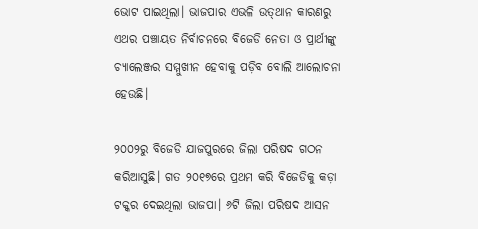ଭୋଟ ପାଇଥିଲା। ଭାଜପାର ଏଭଳି ଉତ୍‌ଥାନ କାରଣରୁ ଏଥର ପଞ୍ଚାୟତ ନିର୍ବାଚନରେ ବିଜେଡି ନେତା ଓ ପ୍ରାର୍ଥୀଙ୍କୁ ଚ୍ୟାଲେଞ୍ଜର ସମ୍ମୁଖୀନ ହେବାକୁ ପଡ଼ିବ ବୋଲି ଆଲୋଚନା ହେଉଛି।

୨୦୦୨ରୁ ବିଜେଡି ଯାଜପୁରରେ ଜିଲା ପରିଷଦ ଗଠନ କରିଆସୁଛି। ଗତ ୨୦୧୭ରେ ପ୍ରଥମ କରି ବିଜେଡିକୁ କଡ଼ା ଟକ୍କର ଦେଇଥିଲା ଭାଜପା। ୬ଟି ଜିଲା ପରିଷଦ ଆସନ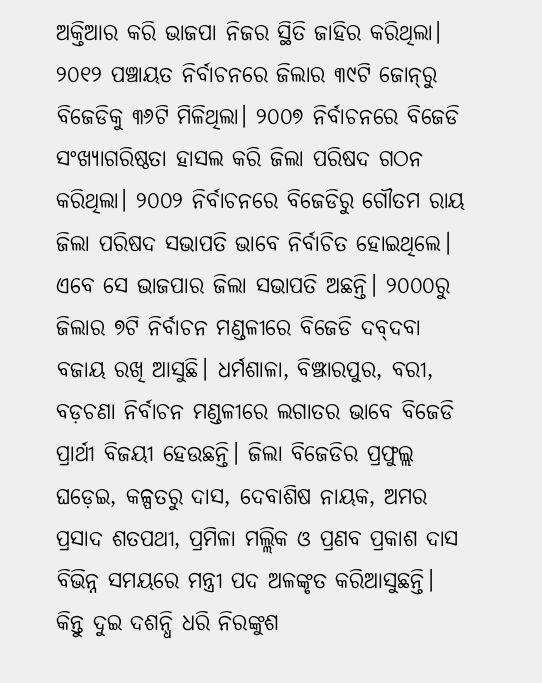ଅକ୍ତିଆର କରି ଭାଜପା ନିଜର ସ୍ଥିତି ଜାହିର କରିଥିଲା। ୨୦୧୨ ପଞ୍ଚାୟତ ନିର୍ବାଚନରେ ଜିଲାର ୩୯ଟି ଜୋନ୍‌ରୁ ବିଜେଡିକୁ ୩୬ଟି ମିଳିଥିଲା। ୨୦୦୭ ନିର୍ବାଚନରେ ବିଜେଡି ସଂଖ୍ୟାଗରିଷ୍ଠତା ହାସଲ କରି ଜିଲା ପରିଷଦ ଗଠନ କରିଥିଲା। ୨୦୦୨ ନିର୍ବାଚନରେ ବିଜେଡିରୁ ଗୌତମ ରାୟ ଜିଲା ପରିଷଦ ସଭାପତି ଭାବେ ନିର୍ବାଚିତ ହୋଇଥିଲେ। ଏବେ ସେ ଭାଜପାର ଜିଲା ସଭାପତି ଅଛନ୍ତି। ୨୦୦୦ରୁ ଜିଲାର ୭ଟି ନିର୍ବାଚନ ମଣ୍ଡଳୀରେ ବିଜେଡି ଦବ୍‌ଦବା ବଜାୟ ରଖି ଆସୁଛି। ଧର୍ମଶାଳା, ବିଞ୍ଝାରପୁର, ବରୀ, ବଡ଼ଚଣା ନିର୍ବାଚନ ମଣ୍ଡଳୀରେ ଲଗାତର ଭାବେ ବିଜେଡି ପ୍ରାର୍ଥୀ ବିଜୟୀ ହେଉଛନ୍ତି। ଜିଲା ବିଜେଡିର ପ୍ରଫୁଲ୍ଲ ଘଡ଼େଇ, କଳ୍ପତରୁ ଦାସ, ଦେବାଶିଷ ନାୟକ, ଅମର ପ୍ରସାଦ ଶତପଥୀ, ପ୍ରମିଳା ମଲ୍ଲିକ ଓ ପ୍ରଣବ ପ୍ରକାଶ ଦାସ ବିଭିନ୍ନ ସମୟରେ ମନ୍ତ୍ରୀ ପଦ ଅଳଙ୍କୃତ କରିଆସୁଛନ୍ତି। କିନ୍ତୁ ଦୁଇ ଦଶନ୍ଧି ଧରି ନିରଙ୍କୁଶ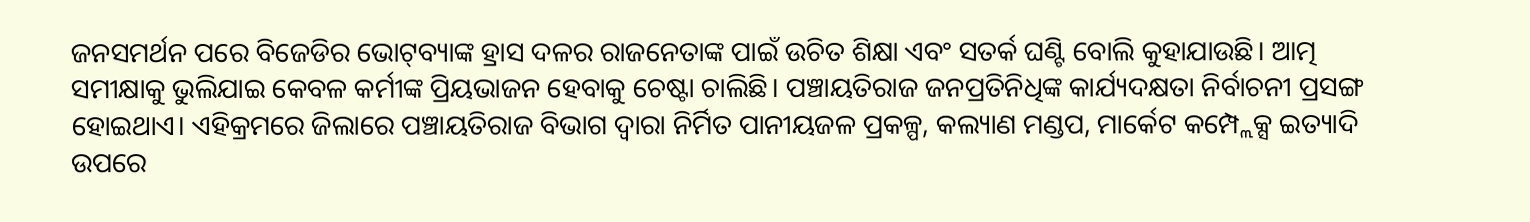ଜନସମର୍ଥନ ପରେ ବିଜେଡିର ଭୋଟ୍‌ବ୍ୟାଙ୍କ ହ୍ରାସ ଦଳର ରାଜନେତାଙ୍କ ପାଇଁ ଉଚିତ ଶିକ୍ଷା ଏବଂ ସତର୍କ ଘଣ୍ଟି ବୋଲି କୁହାଯାଉଛି। ଆତ୍ମ ସମୀକ୍ଷାକୁ ଭୁଲିଯାଇ କେବଳ କର୍ମୀଙ୍କ ପ୍ରିୟଭାଜନ ହେବାକୁ ଚେଷ୍ଟା ଚାଲିଛି। ପଞ୍ଚାୟତିରାଜ ଜନପ୍ରତିନିଧିଙ୍କ କାର୍ଯ୍ୟଦକ୍ଷତା ନିର୍ବାଚନୀ ପ୍ରସଙ୍ଗ ହୋଇଥାଏ। ଏହିକ୍ରମରେ ଜିଲାରେ ପଞ୍ଚାୟତିରାଜ ବିଭାଗ ଦ୍ୱାରା ନିର୍ମିତ ପାନୀୟଜଳ ପ୍ରକଳ୍ପ, କଲ୍ୟାଣ ମଣ୍ଡପ, ମାର୍କେଟ କମ୍ପ୍ଲେକ୍ସ ଇତ୍ୟାଦି ଉପରେ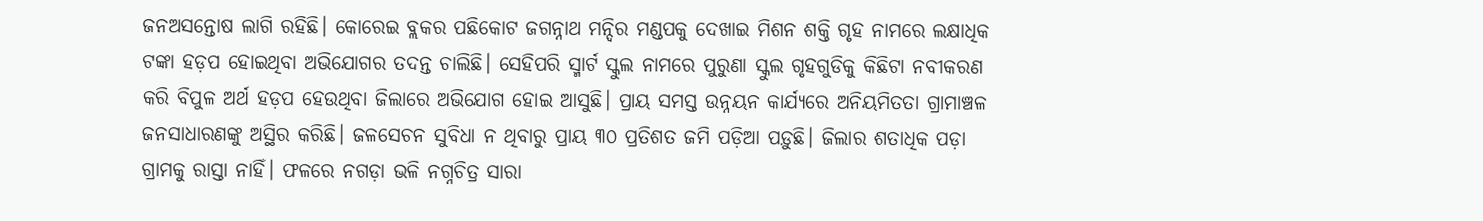ଜନଅସନ୍ତୋଷ ଲାଗି ରହିଛି। କୋରେଇ ବ୍ଲକର ପଛିକୋଟ ଜଗନ୍ନାଥ ମନ୍ଦିର ମଣ୍ଡପକୁ ଦେଖାଇ ମିଶନ ଶକ୍ତି ଗୃହ ନାମରେ ଲକ୍ଷାଧିକ ଟଙ୍କା ହଡ଼ପ ହୋଇଥିବା ଅଭିଯୋଗର ତଦନ୍ତ ଚାଲିଛି। ସେହିପରି ସ୍ମାର୍ଟ ସ୍କୁଲ ନାମରେ ପୁରୁଣା ସ୍କୁଲ ଗୃହଗୁଡିକୁ କିଛିଟା ନବୀକରଣ କରି ବିପୁଳ ଅର୍ଥ ହଡ଼ପ ହେଉଥିବା ଜିଲାରେ ଅଭିଯୋଗ ହୋଇ ଆସୁଛି। ପ୍ରାୟ ସମସ୍ତ ଉନ୍ନୟନ କାର୍ଯ୍ୟରେ ଅନିୟମିତତା ଗ୍ରାମାଞ୍ଚଳ ଜନସାଧାରଣଙ୍କୁ ଅସ୍ଥିର କରିଛି। ଜଳସେଚନ ସୁବିଧା ନ ଥିବାରୁ ପ୍ରାୟ ୩୦ ପ୍ରତିଶତ ଜମି ପଡ଼ିଆ ପଡ଼ୁଛି। ଜିଲାର ଶତାଧିକ ପଡ଼ା ଗ୍ରାମକୁ ରାସ୍ତା ନାହିଁ। ଫଳରେ ନଗଡ଼ା ଭଳି ନଗ୍ନଚିତ୍ର ସାରା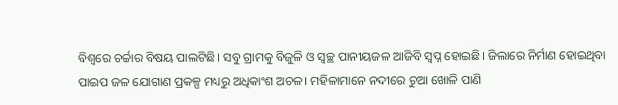ବିଶ୍ୱରେ ଚର୍ଚ୍ଚାର ବିଷୟ ପାଲଟିଛି। ସବୁ ଗ୍ରାମକୁ ବିଜୁଳି ଓ ସ୍ବଚ୍ଛ ପାନୀୟଜଳ ଆଜିବି ସ୍ବପ୍ନ ହୋଇଛି। ଜିଲାରେ ନିର୍ମାଣ ହୋଇଥିବା ପାଇପ ଜଳ ଯୋଗାଣ ପ୍ରକଳ୍ପ ମଧ୍ୟରୁ ଅଧିକାଂଶ ଅଚଳ। ମହିଳାମାନେ ନଦୀରେ ଚୁଆ ଖୋଳି ପାଣି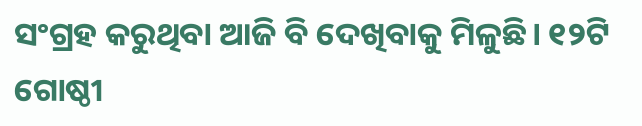ସଂଗ୍ରହ କରୁଥିବା ଆଜି ବି ଦେଖିବାକୁ ମିଳୁଛି। ୧୨ଟି ଗୋଷ୍ଠୀ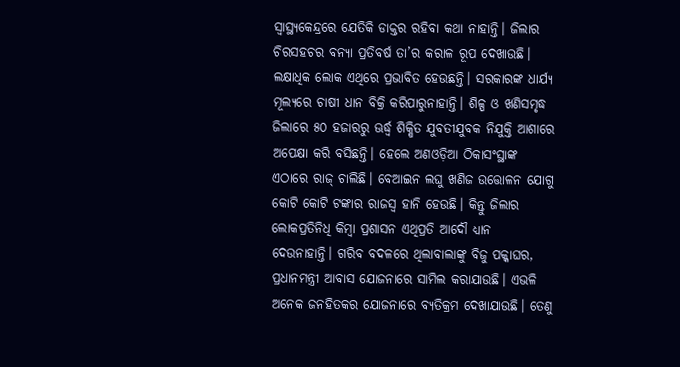ସ୍ବାସ୍ଥ୍ୟକେନ୍ଦ୍ରରେ ଯେତିକି ଡାକ୍ତର ରହିବା କଥା ନାହାନ୍ତି। ଜିଲାର ଚିରସହଚର ବନ୍ୟା ପ୍ରତିବର୍ଷ ତା’ର କରାଳ ରୂପ ଦେଖାଉଛି। ଲକ୍ଷାଧିକ ଲୋକ ଏଥିରେ ପ୍ରଭାବିତ ହେଉଛନ୍ତି। ସରକାରଙ୍କ ଧାର୍ଯ୍ୟ ମୂଲ୍ୟରେ ଚାଷୀ ଧାନ ବିକ୍ରି କରିପାରୁନାହାନ୍ତି। ଶିଳ୍ପ ଓ ଖଣିସମୃଦ୍ଧ ଜିଲାରେ ୫୦ ହଜାରରୁ ଊର୍ଦ୍ଧ୍ୱ ଶିକ୍ଷିତ ଯୁବତୀଯୁବକ ନିଯୁକ୍ତି ଆଶାରେ ଅପେକ୍ଷା କରି ବସିଛନ୍ତି। ହେଲେ ଅଣଓଡ଼ିଆ ଠିକାସଂସ୍ଥାଙ୍କ ଏଠାରେ ରାଜ୍‌ ଚାଲିଛି। ବେଆଇନ ଲଘୁ ଖଣିଜ ଉତ୍ତୋଳନ ଯୋଗୁ କୋଟି କୋଟି ଟଙ୍କାର ରାଜସ୍ବ ହାନି ହେଉଛି। କିନ୍ତୁ ଜିଲାର ଲୋକପ୍ରତିନିଧି କିମ୍ବା ପ୍ରଶାସନ ଏଥିପ୍ରତି ଆଦୌ ଧ୍ୟାନ ଦେଉନାହାନ୍ତି। ଗରିବ ବଦଳରେ ଥିଲାବାଲାଙ୍କୁ ବିଜୁ ପକ୍କାଘର, ପ୍ରଧାନମନ୍ତ୍ରୀ ଆବାସ ଯୋଜନାରେ ସାମିଲ କରାଯାଉଛି। ଏଭଳି ଅନେକ ଜନହିତକର ଯୋଜନାରେ ବ୍ୟତିକ୍ରମ ଦେଖାଯାଉଛି। ତେଣୁ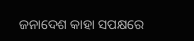ଜନାଦେଶ କାହା ସପକ୍ଷରେ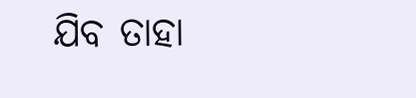ଯିବ ତାହା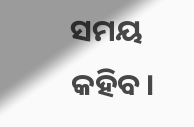ସମୟ କହିବ।